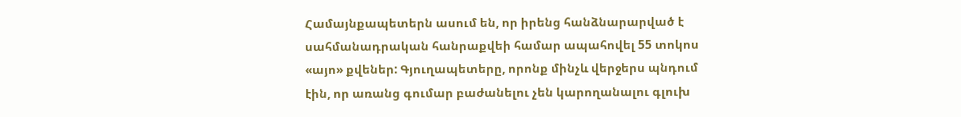Համայնքապետերն ասում են, որ իրենց հանձնարարված է սահմանադրական հանրաքվեի համար ապահովել 55 տոկոս «այո» քվեներ: Գյուղապետերը, որոնք մինչև վերջերս պնդում էին, որ առանց գումար բաժանելու չեն կարողանալու գլուխ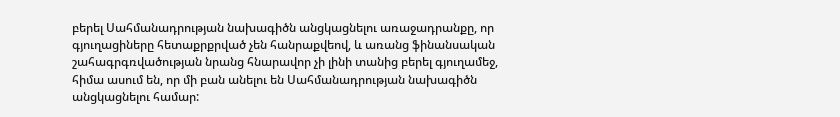բերել Սահմանադրության նախագիծն անցկացնելու առաջադրանքը, որ գյուղացիները հետաքրքրված չեն հանրաքվեով, և առանց ֆինանսական շահագրգռվածության նրանց հնարավոր չի լինի տանից բերել գյուղամեջ, հիմա ասում են, որ մի բան անելու են Սահմանադրության նախագիծն անցկացնելու համար: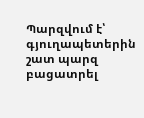Պարզվում է՝ գյուղապետերին շատ պարզ բացատրել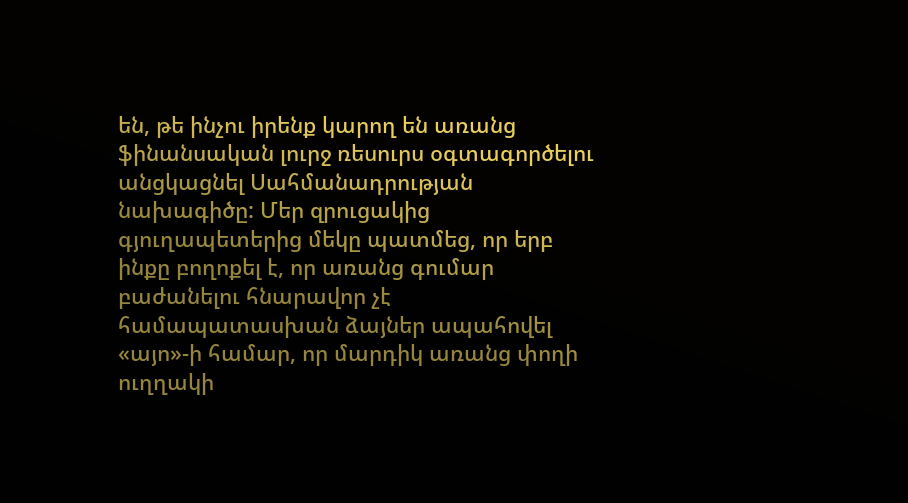են, թե ինչու իրենք կարող են առանց ֆինանսական լուրջ ռեսուրս օգտագործելու անցկացնել Սահմանադրության նախագիծը: Մեր զրուցակից գյուղապետերից մեկը պատմեց, որ երբ ինքը բողոքել է, որ առանց գումար բաժանելու հնարավոր չէ համապատասխան ձայներ ապահովել «այո»-ի համար, որ մարդիկ առանց փողի ուղղակի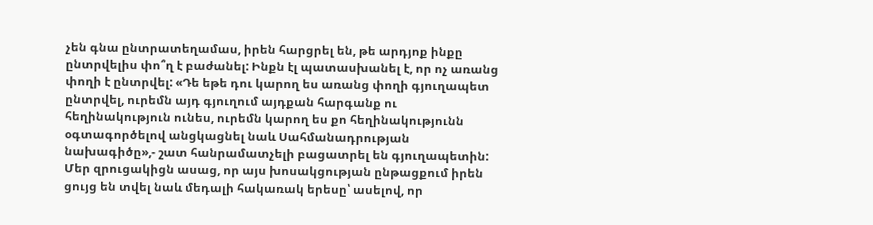չեն գնա ընտրատեղամաս, իրեն հարցրել են, թե արդյոք ինքը ընտրվելիս փո՞ղ է բաժանել: Ինքն էլ պատասխանել է, որ ոչ առանց փողի է ընտրվել: «Դե եթե դու կարող ես առանց փողի գյուղապետ ընտրվել, ուրեմն այդ գյուղում այդքան հարգանք ու հեղինակություն ունես, ուրեմն կարող ես քո հեղինակությունն օգտագործելով անցկացնել նաև Սահմանադրության նախագիծը»,- շատ հանրամատչելի բացատրել են գյուղապետին:
Մեր զրուցակիցն ասաց, որ այս խոսակցության ընթացքում իրեն ցույց են տվել նաև մեդալի հակառակ երեսը՝ ասելով, որ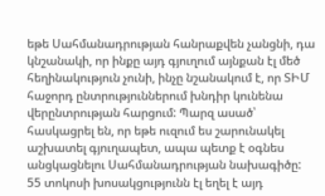եթե Սահմանադրության հանրաքվեն չանցնի, դա կնշանակի, որ ինքը այդ գյուղում այնքան էլ մեծ հեղինակություն չունի, ինչը նշանակում է, որ ՏԻՄ հաջորդ ընտրություններում խնդիր կունենա վերընտրության հարցում: Պարզ ասած՝ հասկացրել են, որ եթե ուզում ես շարունակել աշխատել գյուղապետ, ապա պետք է օգնես անցկացնելու Սահմանադրության նախագիծը:
55 տոկոսի խոսակցությունն էլ եղել է այդ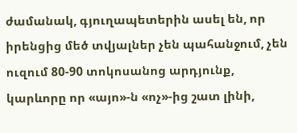ժամանակ, գյուղապետերին ասել են, որ իրենցից մեծ տվյալներ չեն պահանջում, չեն ուզում 80-90 տոկոսանոց արդյունք, կարևորը որ «այո»-ն «ոչ»-ից շատ լինի,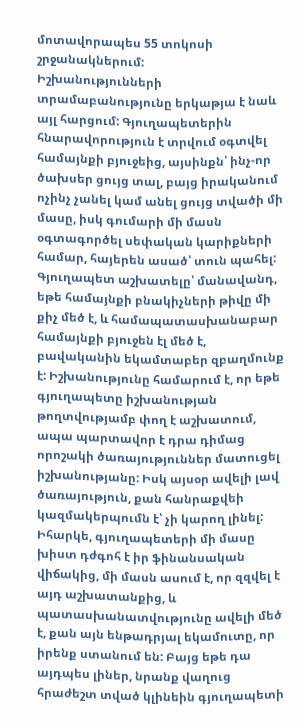մոտավորապես 55 տոկոսի շրջանակներում:
Իշխանությունների տրամաբանությունը երկաթյա է նաև այլ հարցում: Գյուղապետերին հնարավորություն է տրվում օգտվել համայնքի բյուջեից, այսինքն՝ ինչ-որ ծախսեր ցույց տալ, բայց իրականում ոչինչ չանել կամ անել ցույց տվածի մի մասը, իսկ գումարի մի մասն օգտագործել սեփական կարիքների համար, հայերեն ասած՝ տուն պահել: Գյուղապետ աշխատելը՝ մանավանդ, եթե համայնքի բնակիչների թիվը մի քիչ մեծ է, և համապատասխանաբար համայնքի բյուջեն էլ մեծ է, բավականին եկամտաբեր զբաղմունք է: Իշխանությունը համարում է, որ եթե գյուղապետը իշխանության թողտվությամբ փող է աշխատում, ապա պարտավոր է դրա դիմաց որոշակի ծառայություններ մատուցել իշխանությանը: Իսկ այսօր ավելի լավ ծառայություն, քան հանրաքվեի կազմակերպումն է՝ չի կարող լինել:
Իհարկե, գյուղապետերի մի մասը խիստ դժգոհ է իր ֆինանսական վիճակից, մի մասն ասում է, որ զզվել է այդ աշխատանքից, և պատասխանատվությունը ավելի մեծ է, քան այն ենթադրյալ եկամուտը, որ իրենք ստանում են: Բայց եթե դա այդպես լիներ, նրանք վաղուց հրաժեշտ տված կլինեին գյուղապետի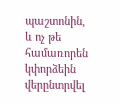պաշտոնին, և ոչ թե համառորեն կփորձեին վերընտրվել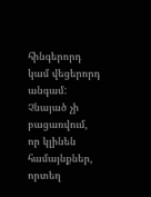հինգերորդ կամ վեցերորդ անգամ: Չնայած չի բացառվում, որ կլինեն համայնքներ, որտեղ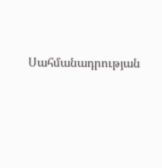Սահմանադրության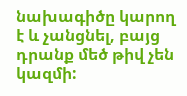նախագիծը կարող է և չանցնել, բայց դրանք մեծ թիվ չեն կազմի: